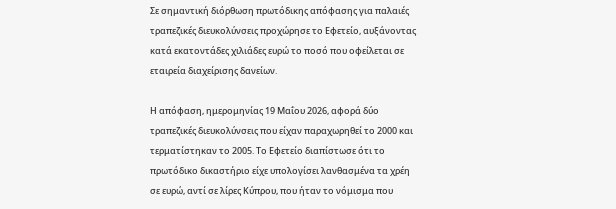Σε σημαντική διόρθωση πρωτόδικης απόφασης για παλαιές τραπεζικές διευκολύνσεις προχώρησε το Εφετείο, αυξάνοντας κατά εκατοντάδες χιλιάδες ευρώ το ποσό που οφείλεται σε εταιρεία διαχείρισης δανείων.

Η απόφαση, ημερομηνίας 19 Μαΐου 2026, αφορά δύο τραπεζικές διευκολύνσεις που είχαν παραχωρηθεί το 2000 και τερματίστηκαν το 2005. Το Εφετείο διαπίστωσε ότι το πρωτόδικο δικαστήριο είχε υπολογίσει λανθασμένα τα χρέη σε ευρώ, αντί σε λίρες Κύπρου, που ήταν το νόμισμα που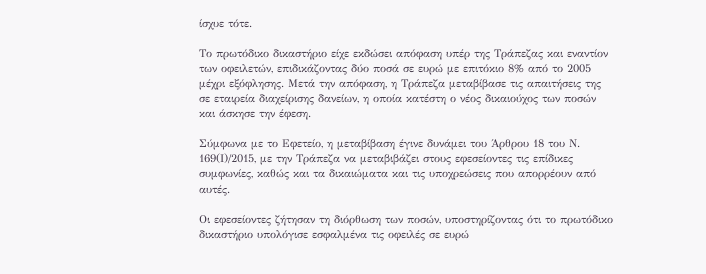ίσχυε τότε.

Το πρωτόδικο δικαστήριο είχε εκδώσει απόφαση υπέρ της Τράπεζας και εναντίον των οφειλετών, επιδικάζοντας δύο ποσά σε ευρώ με επιτόκιο 8% από το 2005 μέχρι εξόφλησης. Μετά την απόφαση, η Τράπεζα μεταβίβασε τις απαιτήσεις της σε εταιρεία διαχείρισης δανείων, η οποία κατέστη ο νέος δικαιούχος των ποσών και άσκησε την έφεση.

Σύμφωνα με το Εφετείο, η μεταβίβαση έγινε δυνάμει του Άρθρου 18 του Ν. 169(Ι)/2015, με την Τράπεζα να μεταβιβάζει στους εφεσείοντες τις επίδικες συμφωνίες, καθώς και τα δικαιώματα και τις υποχρεώσεις που απορρέουν από αυτές.

Οι εφεσείοντες ζήτησαν τη διόρθωση των ποσών, υποστηρίζοντας ότι το πρωτόδικο δικαστήριο υπολόγισε εσφαλμένα τις οφειλές σε ευρώ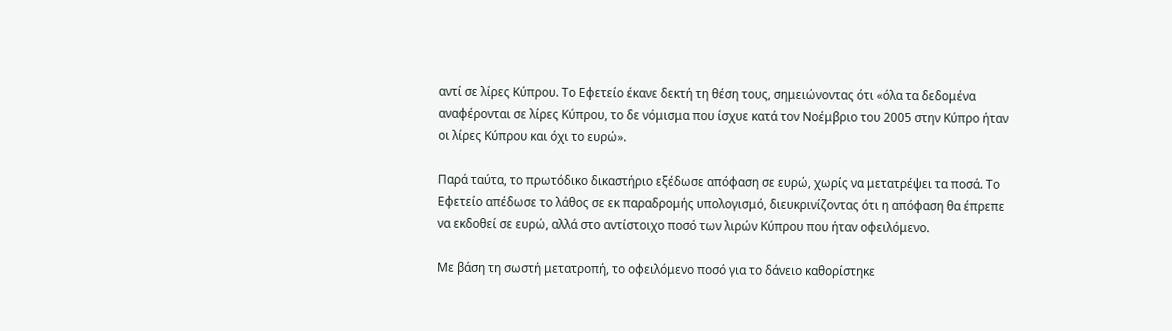αντί σε λίρες Κύπρου. Το Εφετείο έκανε δεκτή τη θέση τους, σημειώνοντας ότι «όλα τα δεδομένα αναφέρονται σε λίρες Κύπρου, το δε νόμισμα που ίσχυε κατά τον Νοέμβριο του 2005 στην Κύπρο ήταν οι λίρες Κύπρου και όχι το ευρώ».

Παρά ταύτα, το πρωτόδικο δικαστήριο εξέδωσε απόφαση σε ευρώ, χωρίς να μετατρέψει τα ποσά. Το Εφετείο απέδωσε το λάθος σε εκ παραδρομής υπολογισμό, διευκρινίζοντας ότι η απόφαση θα έπρεπε να εκδοθεί σε ευρώ, αλλά στο αντίστοιχο ποσό των λιρών Κύπρου που ήταν οφειλόμενο.

Με βάση τη σωστή μετατροπή, το οφειλόμενο ποσό για το δάνειο καθορίστηκε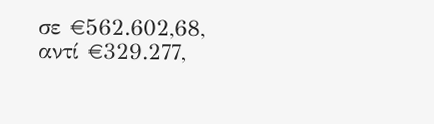σε €562.602,68, αντί €329.277,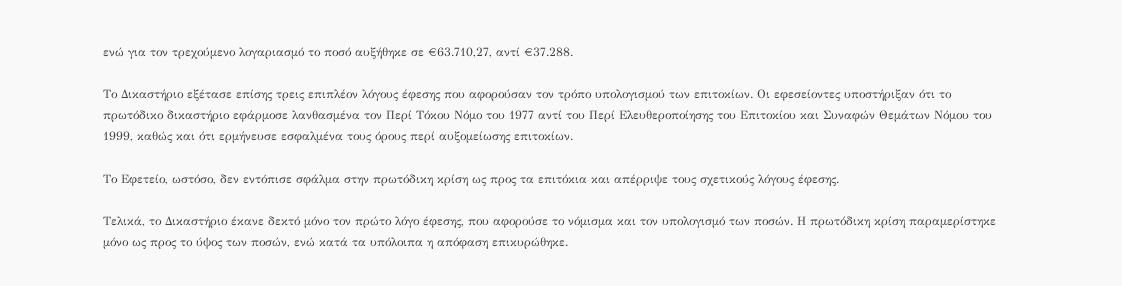ενώ για τον τρεχούμενο λογαριασμό το ποσό αυξήθηκε σε €63.710,27, αντί €37.288.

Το Δικαστήριο εξέτασε επίσης τρεις επιπλέον λόγους έφεσης που αφορούσαν τον τρόπο υπολογισμού των επιτοκίων. Οι εφεσείοντες υποστήριξαν ότι το πρωτόδικο δικαστήριο εφάρμοσε λανθασμένα τον Περί Τόκου Νόμο του 1977 αντί του Περί Ελευθεροποίησης του Επιτοκίου και Συναφών Θεμάτων Νόμου του 1999, καθώς και ότι ερμήνευσε εσφαλμένα τους όρους περί αυξομείωσης επιτοκίων.

Το Εφετείο, ωστόσο, δεν εντόπισε σφάλμα στην πρωτόδικη κρίση ως προς τα επιτόκια και απέρριψε τους σχετικούς λόγους έφεσης.

Τελικά, το Δικαστήριο έκανε δεκτό μόνο τον πρώτο λόγο έφεσης, που αφορούσε το νόμισμα και τον υπολογισμό των ποσών. Η πρωτόδικη κρίση παραμερίστηκε μόνο ως προς το ύψος των ποσών, ενώ κατά τα υπόλοιπα η απόφαση επικυρώθηκε.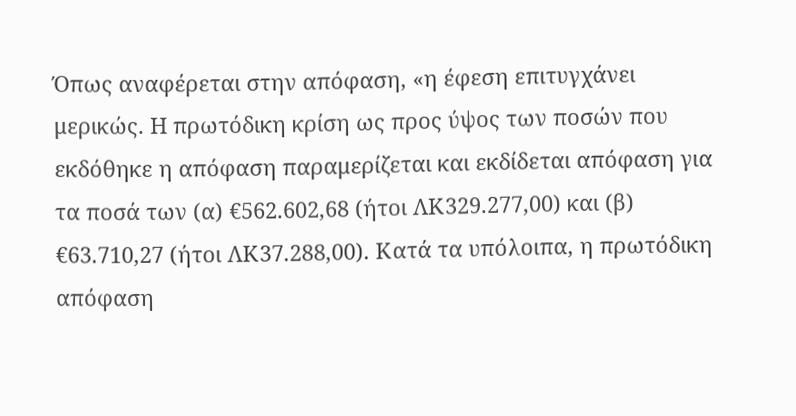Όπως αναφέρεται στην απόφαση, «η έφεση επιτυγχάνει μερικώς. Η πρωτόδικη κρίση ως προς ύψος των ποσών που εκδόθηκε η απόφαση παραμερίζεται και εκδίδεται απόφαση για τα ποσά των (α) €562.602,68 (ήτοι ΛΚ329.277,00) και (β) €63.710,27 (ήτοι ΛΚ37.288,00). Κατά τα υπόλοιπα, η πρωτόδικη απόφαση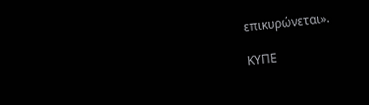επικυρώνεται».

ΚΥΠΕ